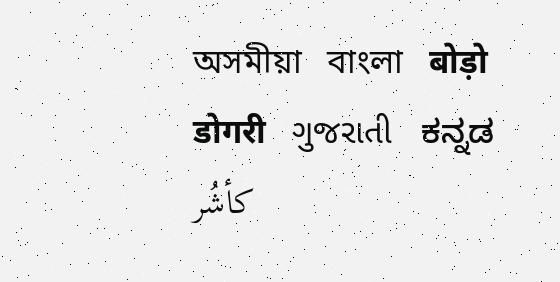অসমীয়া   বাংলা   बोड़ो   डोगरी   ગુજરાતી   ಕನ್ನಡ   كأشُر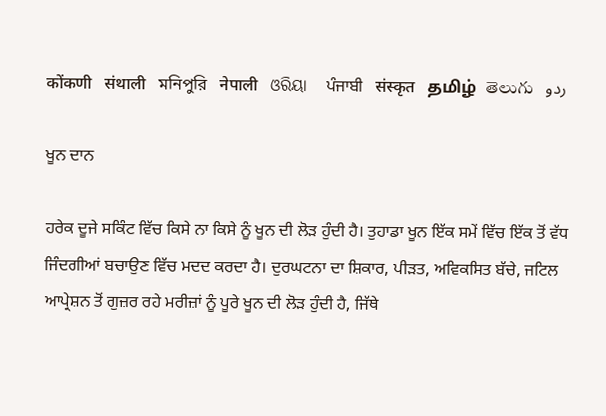कोंकणी   संथाली   মনিপুরি   नेपाली   ଓରିୟା   ਪੰਜਾਬੀ   संस्कृत   தமிழ்  తెలుగు   ردو

ਖੂਨ ਦਾਨ

ਹਰੇਕ ਦੂਜੇ ਸਕਿੰਟ ਵਿੱਚ ਕਿਸੇ ਨਾ ਕਿਸੇ ਨੂੰ ਖੂਨ ਦੀ ਲੋੜ ਹੁੰਦੀ ਹੈ। ਤੁਹਾਡਾ ਖੂਨ ਇੱਕ ਸਮੇਂ ਵਿੱਚ ਇੱਕ ਤੋਂ ਵੱਧ ਜਿੰਦਗੀਆਂ ਬਚਾਉਣ ਵਿੱਚ ਮਦਦ ਕਰਦਾ ਹੈ। ਦੁਰਘਟਨਾ ਦਾ ਸ਼ਿਕਾਰ, ਪੀੜਤ, ਅਵਿਕਸਿਤ ਬੱਚੇ, ਜਟਿਲ ਆਪ੍ਰੇਸ਼ਨ ਤੋਂ ਗੁਜ਼ਰ ਰਹੇ ਮਰੀਜ਼ਾਂ ਨੂੰ ਪੂਰੇ ਖੂਨ ਦੀ ਲੋੜ ਹੁੰਦੀ ਹੈ, ਜਿੱਥੇ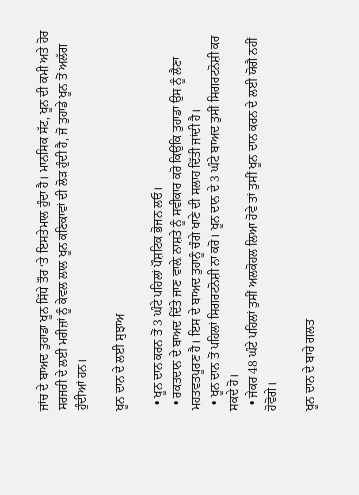ਜਾਂਚ ਦੇ ਬਾਅਦ ਤੁਹਾਡਾ ਖੂਨ ਸਿੱਧੇ ਤੌਰ ‘ਤੇ ਇਸਤੇਮਾਲ ਹੁੰਦਾ ਹੈ। ਮਾਨਸਿਕ ਸੱਟ, ਖੂਨ ਦੀ ਕਮੀ ਅਤੇ ਹੋਰ ਸਰਜਰੀ ਦੇ ਲਈ ਮਰੀਜ਼ਾਂ ਨੂੰ ਕੇਵਲ ਲਾਲ ਖੂਨ ਕਣਿਕਾਵਾਂ ਦੀ ਲੋੜ ਹੁੰਦੀ ਹੈ, ਜੋ ਤੁਹਾਡੇ ਖੂਨ ਤੋਂ ਅਲੱਗ ਹੁੰਦੀਆਂ ਹਨ।

ਖੂਨ ਦਾਨ ਦੇ ਲਈ ਸੁਝਾਅ

  • ਖੂਨ ਦਾਨ ਕਰਨ ਤੋਂ 3 ਘੰਟੇ ਪਹਿਲਾਂ ਪੌਸ਼ਟਿਕ ਭੋਜਨ ਲਓ।
  • ਰਕਤ‍ਦਾਨ ਦੇ ਬਾਅਦ ਦਿੱਤੇ ਜਾਣ ਵਾਲ਼ੇ ਨਾਸ਼ਤੇ ਨੂੰ ਸਵੀਕਾਰ ਕਰੋ ਕਿਉਂਕਿ ਤੁਹਾਡਾ ਉਸ ਨੂੰ ਲੈਣਾ ਮਹਤਵਤਪੂਰਣ ਹੈ। ਇਸ ਦੇ ਬਾਅਦ ਤੁਹਾਨੂੰ ਚੰਗੇ ਖਾਣੇ ਦੀ ਸਲਾਹ ਦਿੱਤੀ ਜਾਂਦੀ ਹੈ।
  • ਖੂਨ ਦਾਨ ਤੋਂ ਪਹਿਲਾਂ ਸਿਗਰਟਨੋਸ਼ੀ ਨਾ ਕਰੋ। ਖੂਨ ਦਾਨ ਦੇ 3 ਘੰਟੇ ਬਾਅਦ ਤੁਸੀਂ ਸਿਗਰਟਨੋਸ਼ੀ ਕਰ ਸਕਦੇ ਹੋ।
  • ਜੇਕਰ 48 ਘੰਟੇ ਪਹਿਲਾਂ ਤੁਸੀਂ ਅਲਕੋਹਲ ਲਿਆ ਹੋਵੇ ਤਾਂ ਤੁਸੀਂ ਖੂਨ ਦਾਨ ਕਰਨ ਦੇ ਲਈ ਯੋਗੈ ਨਹੀਂ ਹੋਵੋਗੇ।

ਖੂਨ ਦਾਨ ਦੇ ਬਾਰੇ ਗਲਤ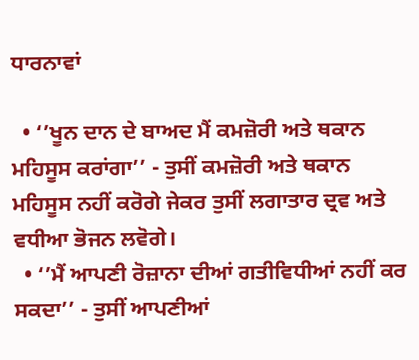ਧਾਰਨਾਵਾਂ

  • ‘’ਖੂਨ ਦਾਨ ਦੇ ਬਾਅਦ ਮੈਂ ਕਮਜ਼ੋਰੀ ਅਤੇ ਥਕਾਨ ਮਹਿਸੂਸ ਕਰਾਂਗਾ’’ - ਤੁਸੀਂ ਕਮਜ਼ੋਰੀ ਅਤੇ ਥਕਾਨ ਮਹਿਸੂਸ ਨਹੀਂ ਕਰੋਗੇ ਜੇਕਰ ਤੁਸੀਂ ਲਗਾਤਾਰ ਦ੍ਰਵ ਅਤੇ ਵਧੀਆ ਭੋਜਨ ਲਵੋਗੇ।
  • ‘’ਮੈਂ ਆਪਣੀ ਰੋਜ਼ਾਨਾ ਦੀਆਂ ਗਤੀਵਿਧੀਆਂ ਨਹੀਂ ਕਰ ਸਕਦਾ’’ - ਤੁਸੀਂ ਆਪਣੀਆਂ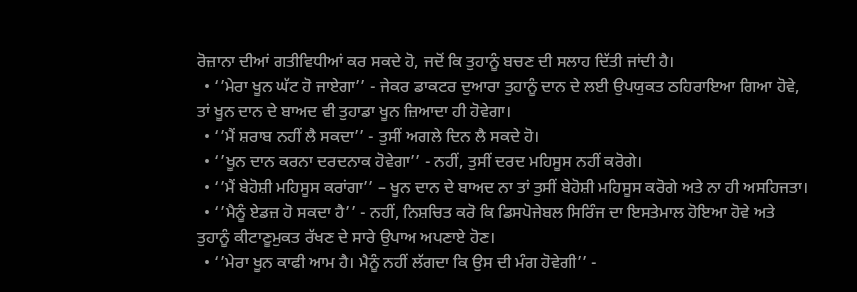ਰੋਜ਼ਾਨਾ ਦੀਆਂ ਗਤੀਵਿਧੀਆਂ ਕਰ ਸਕਦੇ ਹੋ, ਜਦੋਂ ਕਿ ਤੁਹਾਨੂੰ ਬਚਣ ਦੀ ਸਲਾਹ ਦਿੱਤੀ ਜਾਂਦੀ ਹੈ।
  • ‘’ਮੇਰਾ ਖੂਨ ਘੱਟ ਹੋ ਜਾਏਗਾ’’ - ਜੇਕਰ ਡਾਕਟਰ ਦੁਆਰਾ ਤੁਹਾਨੂੰ ਦਾਨ ਦੇ ਲਈ ਉਪਯੁਕਤ ਠਹਿਰਾਇਆ ਗਿਆ ਹੋਵੇ, ਤਾਂ ਖੂਨ ਦਾਨ ਦੇ ਬਾਅਦ ਵੀ ਤੁਹਾਡਾ ਖੂਨ ਜ਼ਿਆਦਾ ਹੀ ਹੋਵੇਗਾ।
  • ‘’ਮੈਂ ਸ਼ਰਾਬ ਨਹੀਂ ਲੈ ਸਕਦਾ’’ - ਤੁਸੀਂ ਅਗਲੇ ਦਿਨ ਲੈ ਸਕਦੇ ਹੋ।
  • ‘’ਖੂਨ ਦਾਨ ਕਰਨਾ ਦਰਦਨਾਕ ਹੋਵੇਗਾ’’ - ਨਹੀਂ, ਤੁਸੀਂ ਦਰਦ ਮਹਿਸੂਸ ਨਹੀਂ ਕਰੋਗੇ।
  • ‘’ਮੈਂ ਬੇ‍ਹੋਸ਼ੀ ਮਹਿਸੂਸ ਕਰਾਂਗਾ’’ – ਖੂਨ ਦਾਨ ਦੇ ਬਾਅਦ ਨਾ ਤਾਂ ਤੁਸੀਂ ਬੇਹੋਸ਼ੀ ਮਹਿਸੂਸ ਕਰੋਗੇ ਅਤੇ ਨਾ ਹੀ ਅਸਹਿਜਤਾ।
  • ‘’ਮੈਨੂੰ ਏਡਜ਼ ਹੋ ਸਕਦਾ ਹੈ’’ - ਨਹੀਂ, ਨਿਸ਼ਚਿਤ ਕਰੋ ਕਿ ਡਿਸਪੋਜੇਬਲ ਸਿਰਿੰਜ ਦਾ ਇਸਤੇਮਾਲ ਹੋਇਆ ਹੋਵੇ ਅਤੇ ਤੁਹਾਨੂੰ ਕੀਟਾਣੂਮੁਕਤ ਰੱਖਣ ਦੇ ਸਾਰੇ ਉਪਾਅ ਅਪਣਾਏ ਹੋਣ।
  • ‘’ਮੇਰਾ ਖੂਨ ਕਾਫੀ ਆਮ ਹੈ। ਮੈਨੂੰ ਨਹੀਂ ਲੱਗਦਾ ਕਿ ਉਸ ਦੀ ਮੰਗ ਹੋਵੇਗੀ’’ -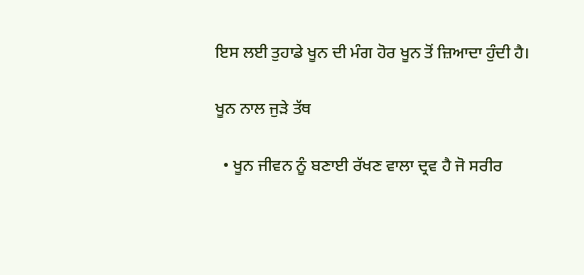ਇਸ ਲਈ ਤੁਹਾਡੇ ਖੂਨ ਦੀ ਮੰਗ ਹੋਰ ਖੂਨ ਤੋਂ ਜ਼ਿਆਦਾ ਹੁੰਦੀ ਹੈ।

ਖੂਨ ਨਾਲ ਜੁੜੇ ਤੱਥ

  • ਖੂਨ ਜੀਵਨ ਨੂੰ ਬਣਾਈ ਰੱਖਣ ਵਾਲਾ ਦ੍ਰਵ ਹੈ ਜੋ ਸਰੀਰ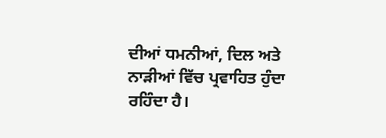ਦੀਆਂ ਧਮਨੀਆਂ, ਦਿਲ ਅਤੇ ਨਾੜੀਆਂ ਵਿੱਚ ਪ੍ਰਵਾਹਿਤ ਹੁੰਦਾ ਰਹਿੰਦਾ ਹੈ।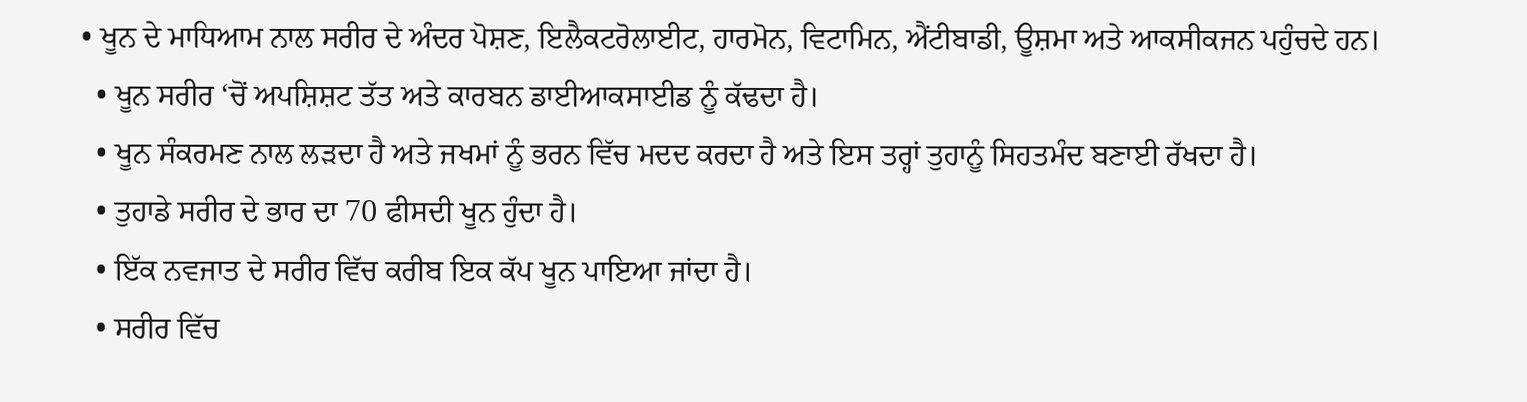• ਖੂਨ ਦੇ ਮਾਧਿਆਮ ਨਾਲ ਸਰੀਰ ਦੇ ਅੰਦਰ ਪੋਸ਼ਣ, ਇਲੈਕਟਰੋਲਾਈਟ, ਹਾਰਮੋਨ, ਵਿਟਾਮਿਨ, ਐਂਟੀਬਾਡੀ, ਊਸ਼ਮਾ ਅਤੇ ਆਕਸੀਕਜਨ ਪਹੁੰਚਦੇ ਹਨ।
  • ਖੂਨ ਸਰੀਰ ‘ਚੋਂ ਅਪਸ਼ਿਸ਼ਟ ਤੱਤ ਅਤੇ ਕਾਰਬਨ ਡਾਈਆਕਸਾਈਡ ਨੂੰ ਕੱਢਦਾ ਹੈ।
  • ਖੂਨ ਸੰਕਰਮਣ ਨਾਲ ਲੜਦਾ ਹੈ ਅਤੇ ਜਖਮਾਂ ਨੂੰ ਭਰਨ ਵਿੱਚ ਮਦਦ ਕਰਦਾ ਹੈ ਅਤੇ ਇਸ ਤਰ੍ਹਾਂ ਤੁਹਾਨੂੰ ਸਿਹਤਮੰਦ ਬਣਾਈ ਰੱਖਦਾ ਹੈ।
  • ਤੁਹਾਡੇ ਸਰੀਰ ਦੇ ਭਾਰ ਦਾ 70 ਫੀਸਦੀ ਖੂਨ ਹੁੰਦਾ ਹੈ।
  • ਇੱਕ ਨਵਜਾਤ ਦੇ ਸਰੀਰ ਵਿੱਚ ਕਰੀਬ ਇਕ ਕੱਪ ਖੂਨ ਪਾਇਆ ਜਾਂਦਾ ਹੈ।
  • ਸਰੀਰ ਵਿੱਚ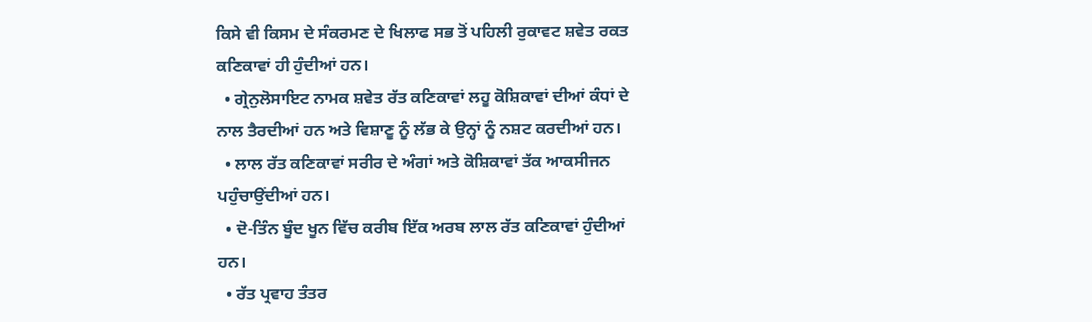ਕਿਸੇ ਵੀ ਕਿਸਮ ਦੇ ਸੰਕਰਮਣ ਦੇ ਖਿਲਾਫ ਸਭ ਤੋਂ ਪਹਿਲੀ ਰੁਕਾਵਟ ਸ਼ਵੇਤ ਰਕਤ ਕਣਿਕਾਵਾਂ ਹੀ ਹੁੰਦੀਆਂ ਹਨ।
  • ਗ੍ਰੇਨੁਲੋਸਾਇਟ ਨਾਮਕ ਸ਼ਵੇਤ ਰੱਤ ਕਣਿਕਾਵਾਂ ਲਹੂ ਕੋ‍ਸ਼ਿਕਾਵਾਂ ਦੀਆਂ ਕੰਧਾਂ ਦੇ ਨਾਲ ਤੈਰਦੀਆਂ ਹਨ ਅਤੇ ਵਿਸ਼ਾਣੂ ਨੂੰ ਲੱਭ ਕੇ ਉਨ੍ਹਾਂ ਨੂੰ ਨਸ਼ਟ ਕਰਦੀਆਂ ਹਨ।
  • ਲਾਲ ਰੱਤ ਕਣਿਕਾਵਾਂ ਸਰੀਰ ਦੇ ਅੰਗਾਂ ਅਤੇ ਕੋਸ਼ਿਕਾਵਾਂ ਤੱਕ ਆਕਸੀਜਨ ਪਹੁੰਚਾਉਂਦੀਆਂ ਹਨ।
  • ਦੋ-ਤਿੰਨ ਬੂੰਦ ਖੂਨ ਵਿੱਚ ਕਰੀਬ ਇੱਕ ਅਰਬ ਲਾਲ ਰੱਤ ਕਣਿਕਾਵਾਂ ਹੁੰਦੀਆਂ ਹਨ।
  • ਰੱਤ ਪ੍ਰਵਾਹ ਤੰਤਰ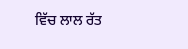ਵਿੱਚ ਲਾਲ ਰੱਤ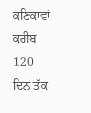ਕਣਿਕਾਵਾਂ ਕਰੀਬ 120 ਦਿਨ ਤੱਕ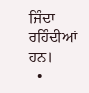ਜਿੰਦਾ ਰਹਿੰਦੀਆਂ ਹਨ।
  •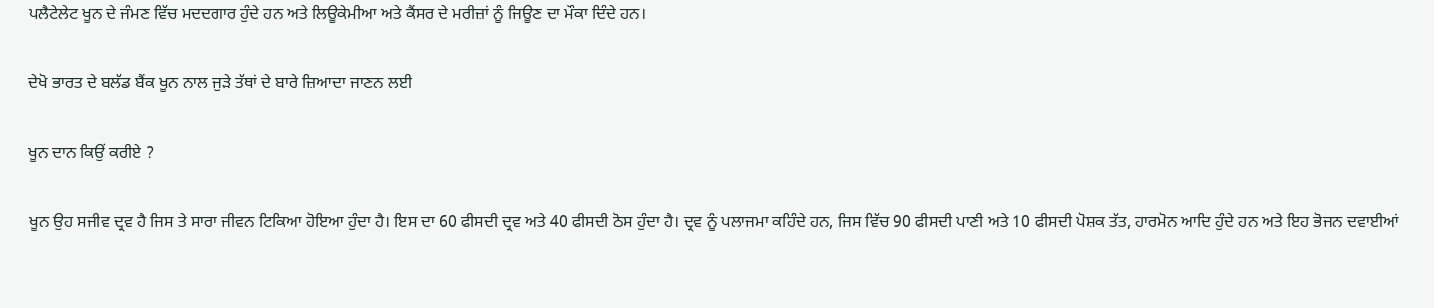ਪਲੈਟੇਲੇਟ ਖੂਨ ਦੇ ਜੰਮਣ ਵਿੱਚ ਮਦਦਗਾਰ ਹੁੰਦੇ ਹਨ ਅਤੇ ਲਿਊਕੇਮੀਆ ਅਤੇ ਕੈਂਸਰ ਦੇ ਮਰੀਜ਼ਾਂ ਨੂੰ ਜਿਊਣ ਦਾ ਮੌਕਾ ਦਿੰਦੇ ਹਨ।

ਦੇਖੋ ਭਾਰਤ ਦੇ ਬਲੱਡ ਬੈਂਕ ਖੂਨ ਨਾਲ ਜੁੜੇ ਤੱਥਾਂ ਦੇ ਬਾਰੇ ਜ਼ਿਆਦਾ ਜਾਣਨ ਲਈ

ਖੂਨ ਦਾਨ ਕਿਉਂ ਕਰੀਏ ?

ਖੂਨ ਉਹ ਸਜੀਵ ਦ੍ਰਵ ਹੈ ਜਿਸ ਤੇ ਸਾਰਾ ਜੀਵਨ ਟਿਕਿਆ ਹੋਇਆ ਹੁੰਦਾ ਹੈ। ਇਸ ਦਾ 60 ਫੀਸਦੀ ਦ੍ਰਵ ਅਤੇ 40 ਫੀਸਦੀ ਠੋਸ ਹੁੰਦਾ ਹੈ। ਦ੍ਰਵ ਨੂੰ ਪਲਾਜਮਾ ਕਹਿੰਦੇ ਹਨ, ਜਿਸ ਵਿੱਚ 90 ਫੀਸਦੀ ਪਾਣੀ ਅਤੇ 10 ਫੀਸਦੀ ਪੋਸ਼ਕ ਤੱਤ, ਹਾਰਮੋਨ ਆਦਿ ਹੁੰਦੇ ਹਨ ਅਤੇ ਇਹ ਭੋਜਨ ਦਵਾਈਆਂ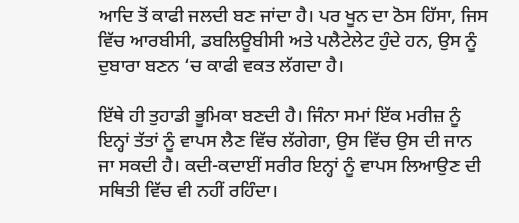ਆਦਿ ਤੋਂ ਕਾਫੀ ਜਲਦੀ ਬਣ ਜਾਂਦਾ ਹੈ। ਪਰ ਖੂਨ ਦਾ ਠੋਸ ਹਿੱਸਾ, ਜਿਸ ਵਿੱਚ ਆਰਬੀਸੀ, ਡਬਲਿਊਬੀਸੀ ਅਤੇ ਪਲੈਟੇਲੇਟ ਹੁੰਦੇ ਹਨ, ਉਸ ਨੂੰ ਦੁਬਾਰਾ ਬਣਨ ‘ਚ ਕਾਫੀ ਵਕਤ ਲੱਗਦਾ ਹੈ।

ਇੱਥੇ ਹੀ ਤੁਹਾਡੀ ਭੂਮਿਕਾ ਬਣਦੀ ਹੈ। ਜਿੰਨਾ ਸਮਾਂ ਇੱਕ ਮਰੀਜ਼ ਨੂੰ ਇਨ੍ਹਾਂ ਤੱਤਾਂ ਨੂੰ ਵਾਪਸ ਲੈਣ ਵਿੱਚ ਲੱਗੇਗਾ, ਉਸ ਵਿੱਚ ਉਸ ਦੀ ਜਾਨ ਜਾ ਸਕਦੀ ਹੈ। ਕਦੀ-ਕਦਾਈਂ ਸਰੀਰ ਇਨ੍ਹਾਂ ਨੂੰ ਵਾਪਸ ਲਿਆਉਣ ਦੀ ਸਥਿਤੀ ਵਿੱਚ ਵੀ ਨਹੀਂ ਰਹਿੰਦਾ।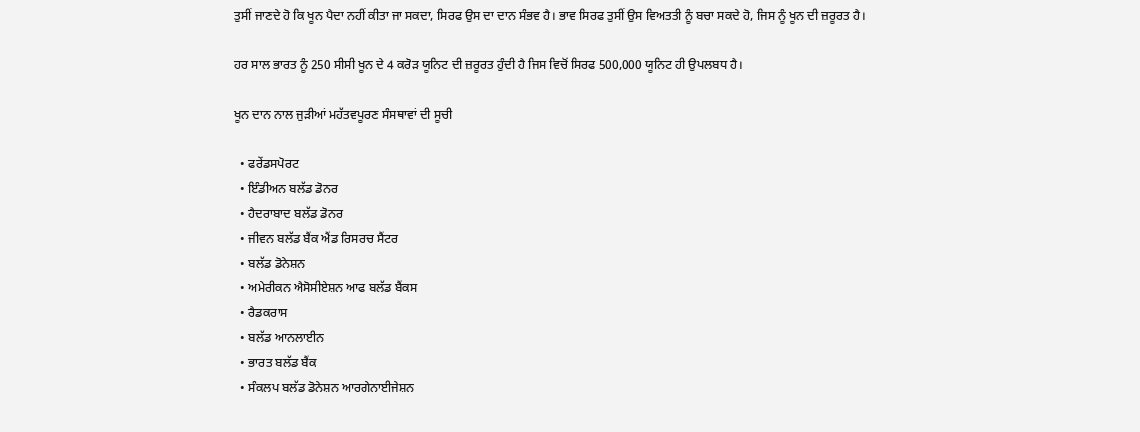ਤੁਸੀਂ ਜਾਣਦੇ ਹੋ ਕਿ ਖੂਨ ਪੈਦਾ ਨਹੀਂ ਕੀਤਾ ਜਾ ਸਕਦਾ, ਸਿਰਫ ਉਸ ਦਾ ਦਾਨ ਸੰਭਵ ਹੈ। ਭਾਵ ਸਿਰਫ ਤੁਸੀਂ ਉਸ ਵਿਅਤਤੀ ਨੂੰ ਬਚਾ ਸਕਦੇ ਹੋ, ਜਿਸ ਨੂੰ ਖੂਨ ਦੀ ਜ਼ਰੂਰਤ ਹੈ।

ਹਰ ਸਾਲ ਭਾਰਤ ਨੂੰ 250 ਸੀਸੀ ਖੂਨ ਦੇ 4 ਕਰੋੜ ਯੂਨਿਟ ਦੀ ਜ਼ਰੂਰਤ ਹੁੰਦੀ ਹੈ ਜਿਸ ਵਿਚੋਂ ਸਿਰਫ 500,000 ਯੂਨਿਟ ਹੀ ਉਪਲਬਧ ਹੈ।

ਖੂਨ ਦਾਨ ਨਾਲ ਜੁੜੀਆਂ ਮਹੱਤਵਪੂਰਣ ਸੰਸਥਾਵਾਂ ਦੀ ਸੂਚੀ

  • ਫਰੇਂਡਸਪੋਰਟ
  • ਇੰਡੀਅਨ ਬਲੱਡ ਡੋਨਰ
  • ਹੈਦਰਾਬਾਦ ਬਲੱਡ ਡੋਨਰ
  • ਜੀਵਨ ਬਲੱਡ ਬੈਂਕ ਐਂਡ ਰਿਸਰਚ ਸੈਂਟਰ
  • ਬਲੱਡ ਡੋਨੇਸ਼ਨ
  • ਅਮੇਰੀਕਨ ਐਸੋਸੀਏਸ਼ਨ ਆਫ ਬਲੱਡ ਬੈਂਕਸ
  • ਰੈਡਕਰਾਸ
  • ਬਲੱਡ ਆਨਲਾਈਨ
  • ਭਾਰਤ ਬਲੱਡ ਬੈਂਕ
  • ਸੰਕਲਪ ਬਲੱਡ ਡੋਨੇਸ਼ਨ ਆਰਗੇਨਾਈਜੇਸ਼ਨ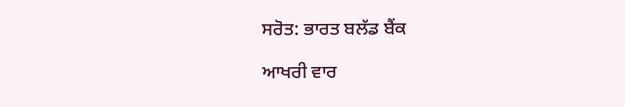ਸਰੋਤ: ਭਾਰਤ ਬਲੱਡ ਬੈਂਕ

ਆਖਰੀ ਵਾਰ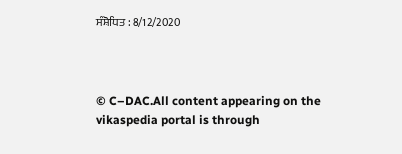ਸੰਸ਼ੋਧਿਤ : 8/12/2020



© C–DAC.All content appearing on the vikaspedia portal is through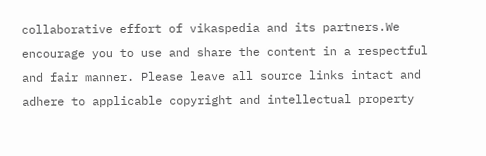collaborative effort of vikaspedia and its partners.We encourage you to use and share the content in a respectful and fair manner. Please leave all source links intact and adhere to applicable copyright and intellectual property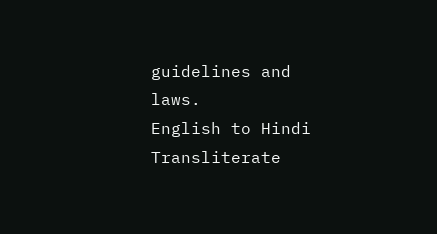guidelines and laws.
English to Hindi Transliterate